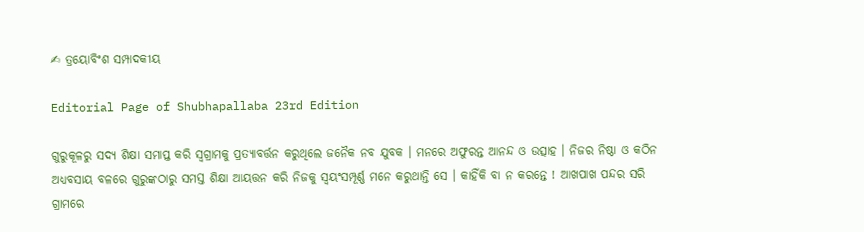✍ ତ୍ରୟୋବିଂଶ ସମ୍ପାଦକୀୟ

Editorial Page of Shubhapallaba 23rd Edition

ଗୁରୁକୂଳରୁ ସଦ୍ୟ ଶିକ୍ଷା ସମାପ୍ତ କରି ସ୍ୱଗ୍ରାମକୁ ପ୍ରତ୍ୟାବର୍ତ୍ତନ କରୁଥିଲେ ଜନୈକ ନବ ଯୁବକ । ମନରେ ଅଫୁରନ୍ତ ଆନନ୍ଦ ଓ ଉତ୍ସାହ । ନିଜର ନିଷ୍ଠା ଓ କଠିନ ଅଧ୍ୟବସାୟ ବଳରେ ଗୁରୁଙ୍କଠାରୁ ସମସ୍ତ ଶିକ୍ଷା ଆୟତ୍ତନ କରି ନିଜକୁ ସ୍ୱୟଂସମ୍ପୂର୍ଣ୍ଣ ମନେ କରୁଥାନ୍ତି ସେ । କାହିଁକି ବା ନ କରନ୍ତେ ! ଆଖପାଖ ପନ୍ଦର ସରି ଗ୍ରାମରେ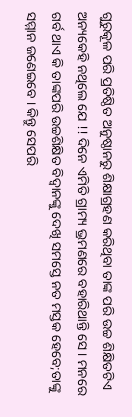ଗୁରୁକୂଳ ପରି ପ୍ରତିଷ୍ଠିତ ଅନୁଷ୍ଠାନରୁ ଶିକ୍ଷାଗ୍ରହଣ କରିଥିବା ତାଙ୍କ ପରି ଉଚ୍ଚ ଶିକ୍ଷିତଟିଏ ଅନ୍ୟକେହି ନଥିଲେ ଯେ !! ଦିନେ ଏମିତି ଗ୍ରାମ୍ୟ ଭ୍ରମଣରେ ବହାରିଥାନ୍ତି ସେ । ମନରେ ଗର୍ବ ଥାଏ କି ତାଙ୍କପରି ଉଚ୍ଚଶିକ୍ଷିତ ବିଦ୍ୱାନଙ୍କୁ ଦେଖି ସମସ୍ତେ ନତ ମସ୍ତକ ହେବେ;ତାଙ୍କୁ ସମ୍ମାନ ଜଣେଇବେ । କିନ୍ତୁ ସେପରି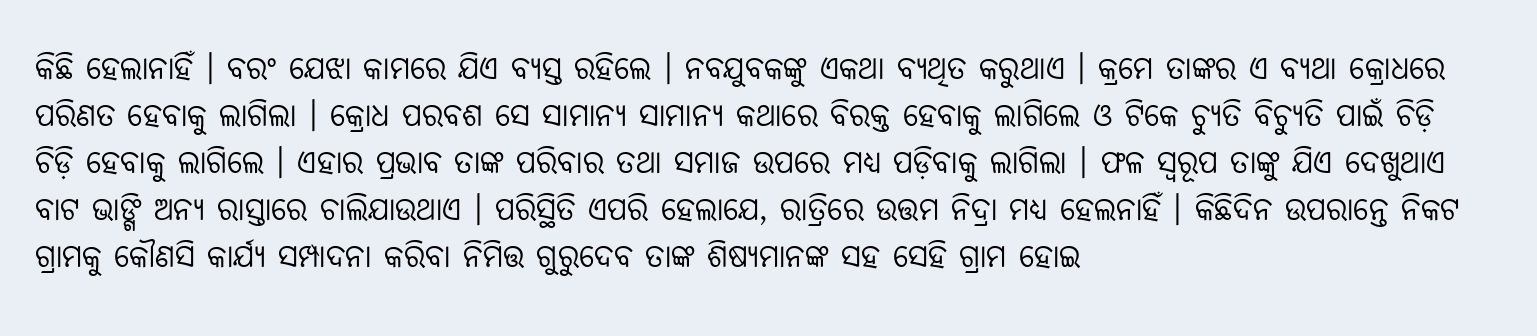କିଛି ହେଲାନାହିଁ । ବରଂ ଯେଝା କାମରେ ଯିଏ ବ୍ୟସ୍ତ ରହିଲେ । ନବଯୁବକଙ୍କୁ ଏକଥା ବ୍ୟଥିତ କରୁଥାଏ । କ୍ରମେ ତାଙ୍କର ଏ ବ୍ୟଥା କ୍ରୋଧରେ ପରିଣତ ହେବାକୁ ଲାଗିଲା । କ୍ରୋଧ ପରବଶ ସେ ସାମାନ୍ୟ ସାମାନ୍ୟ କଥାରେ ବିରକ୍ତ ହେବାକୁ ଲାଗିଲେ ଓ ଟିକେ ଚ୍ୟୁତି ବିଚ୍ୟୁତି ପାଇଁ ଚିଡ଼ି ଚିଡ଼ି ହେବାକୁ ଲାଗିଲେ । ଏହାର ପ୍ରଭାବ ତାଙ୍କ ପରିବାର ତଥା ସମାଜ ଉପରେ ମଧ୍ୟ ପଡ଼ିବାକୁ ଲାଗିଲା । ଫଳ ସ୍ୱରୂପ ତାଙ୍କୁ ଯିଏ ଦେଖୁଥାଏ ବାଟ ଭାଙ୍ଗି ଅନ୍ୟ ରାସ୍ତାରେ ଚାଲିଯାଉଥାଏ । ପରିସ୍ଥିତି ଏପରି ହେଲାଯେ, ରାତ୍ରିରେ ଉତ୍ତମ ନିଦ୍ରା ମଧ୍ୟ ହେଲନାହିଁ । କିଛିଦିନ ଉପରାନ୍ତେ ନିକଟ ଗ୍ରାମକୁ କୌଣସି କାର୍ଯ୍ୟ ସମ୍ପାଦନା କରିବା ନିମିତ୍ତ ଗୁରୁଦେବ ତାଙ୍କ ଶିଷ୍ୟମାନଙ୍କ ସହ ସେହି ଗ୍ରାମ ହୋଇ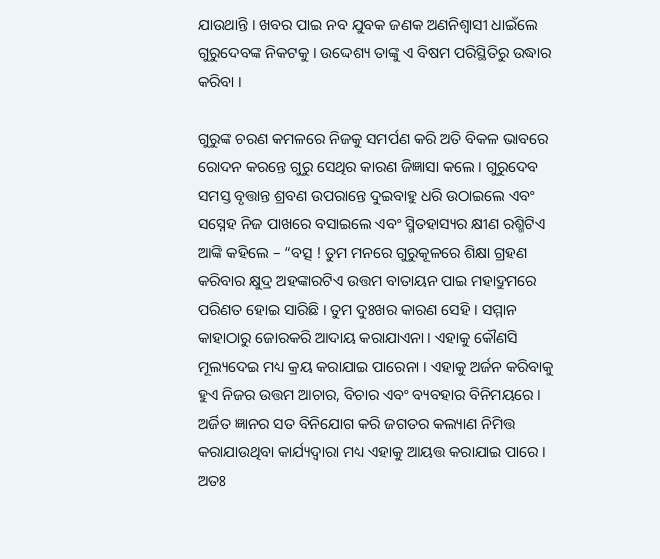ଯାଉଥାନ୍ତି । ଖବର ପାଇ ନବ ଯୁବକ ଜଣକ ଅଣନିଶ୍ୱାସୀ ଧାଇଁଲେ ଗୁରୁଦେବଙ୍କ ନିକଟକୁ । ଉଦ୍ଦେଶ୍ୟ ତାଙ୍କୁ ଏ ବିଷମ ପରିସ୍ଥିତିରୁ ଉଦ୍ଧାର କରିବା ।

ଗୁରୁଙ୍କ ଚରଣ କମଳରେ ନିଜକୁ ସମର୍ପଣ କରି ଅତି ବିକଳ ଭାବରେ ରୋଦନ କରନ୍ତେ ଗୁରୁ ସେଥିର କାରଣ ଜିଜ୍ଞାସା କଲେ । ଗୁରୁଦେବ ସମସ୍ତ ବୃତ୍ତାନ୍ତ ଶ୍ରବଣ ଉପରାନ୍ତେ ଦୁଇବାହୁ ଧରି ଉଠାଇଲେ ଏବଂ ସସ୍ନେହ ନିଜ ପାଖରେ ବସାଇଲେ ଏବଂ ସ୍ମିତହାସ୍ୟର କ୍ଷୀଣ ରଶ୍ମିଟିଏ ଆଙ୍କି କହିଲେ – “ବତ୍ସ ! ତୁମ ମନରେ ଗୁରୁକୂଳରେ ଶିକ୍ଷା ଗ୍ରହଣ କରିବାର କ୍ଷୁଦ୍ର ଅହଙ୍କାରଟିଏ ଉତ୍ତମ ବାତାୟନ ପାଇ ମହାଦ୍ରୁମରେ ପରିଣତ ହୋଇ ସାରିଛି । ତୁମ ଦୁଃଖର କାରଣ ସେହି । ସମ୍ମାନ କାହାଠାରୁ ଜୋରକରି ଆଦାୟ କରାଯାଏନା । ଏହାକୁ କୌଣସି ମୂଲ୍ୟଦେଇ ମଧ୍ୟ କ୍ରୟ କରାଯାଇ ପାରେନା । ଏହାକୁ ଅର୍ଜନ କରିବାକୁ ହୁଏ ନିଜର ଉତ୍ତମ ଆଚାର, ବିଚାର ଏବଂ ବ୍ୟବହାର ବିନିମୟରେ । ଅର୍ଜିତ ଜ୍ଞାନର ସତ ବିନିଯୋଗ କରି ଜଗତର କଲ୍ୟାଣ ନିମିତ୍ତ କରାଯାଉଥିବା କାର୍ଯ୍ୟଦ୍ୱାରା ମଧ୍ୟ ଏହାକୁ ଆୟତ୍ତ କରାଯାଇ ପାରେ । ଅତଃ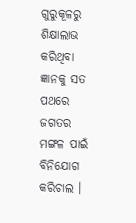ଗୁରୁକୂଳରୁ ଶିକ୍ଷାଲାଭ କରିଥିବା ଜ୍ଞାନକୁ ସତ ପଥରେ ଜଗତର ମଙ୍ଗଳ ପାଇଁ ବିନିଯୋଗ କରିଚାଲ ।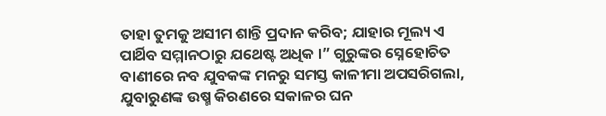ତାହା ତୁମକୁ ଅସୀମ ଶାନ୍ତି ପ୍ରଦାନ କରିବ; ଯାହାର ମୂଲ୍ୟ ଏ ପାର୍ଥିବ ସମ୍ମାନଠାରୁ ଯଥେଷ୍ଟ ଅଧିକ ।” ଗୁରୁଙ୍କର ସ୍ନେହୋଚିତ ବାଣୀରେ ନବ ଯୁବକଙ୍କ ମନରୁ ସମସ୍ତ କାଳୀମା ଅପସରିଗଲା, ଯୁବାରୁଣଙ୍କ ଉଷ୍ମ କିରଣରେ ସକାଳର ଘନ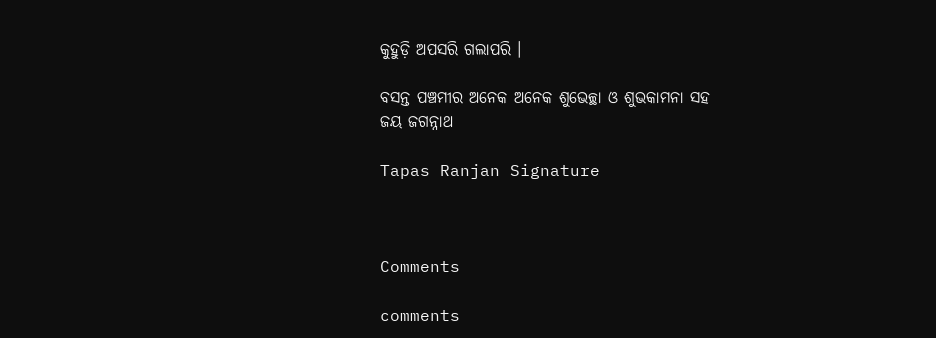କୁହୁଡ଼ି ଅପସରି ଗଲାପରି ।

ବସନ୍ତ ପଞ୍ଚମୀର ଅନେକ ଅନେକ ଶୁଭେଚ୍ଛା ଓ ଶୁଭକାମନା ସହ
ଜୟ ଜଗନ୍ନାଥ

Tapas Ranjan Signature



Comments

comments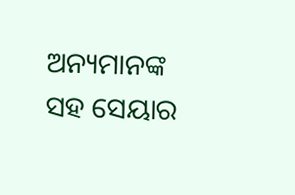ଅନ୍ୟମାନଙ୍କ ସହ ସେୟାର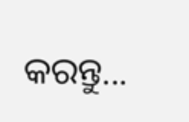କରନ୍ତୁ...